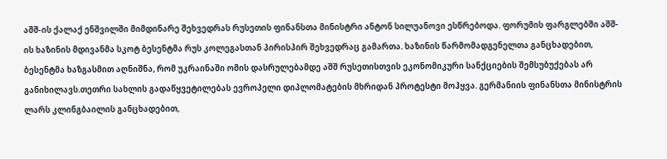აშშ-ის ქალაქ ენშვილში მიმდინარე შეხვედრას რუსეთის ფინანსთა მინისტრი ანტონ სილუანოვი ესწრებოდა. ფორუმის ფარგლებში აშშ-ის ხაზინის მდივანმა სკოტ ბესენტმა რუს კოლეგასთან პირისპირ შეხვედრაც გამართა. ხაზინის წარმომადგენელთა განცხადებით, ბესენტმა ხაზგასმით აღნიშნა, რომ უკრაინაში ომის დასრულებამდე აშშ რუსეთისთვის ეკონომიკური სანქციების შემსუბუქებას არ განიხილავს.თეთრი სახლის გადაწყვეტილებას ევროპელი დიპლომატების მხრიდან პროტესტი მოჰყვა. გერმანიის ფინანსთა მინისტრის ლარს კლინგბაილის განცხადებით,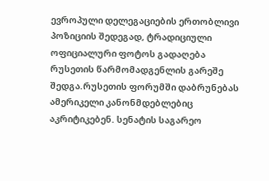ევროპული დელეგაციების ერთობლივი პოზიციის შედეგად, ტრადიციული ოფიციალური ფოტოს გადაღება რუსეთის წარმომადგენლის გარეშე შედგა.რუსეთის ფორუმში დაბრუნებას ამერიკელი კანონმდებლებიც აკრიტიკებენ. სენატის საგარეო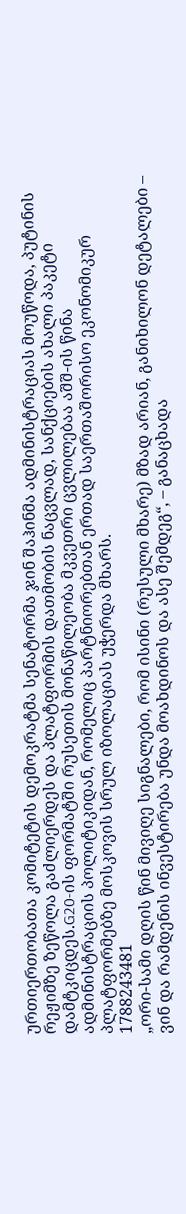ურთიერთობათა კომიტეტის დემოკრატმა სენატორმა ჯინ შაჰინმა ადმინისტრაციას მოუწოდა, პუტინის რეჟიმზე ზეწოლა გაძლიერდეს და პლატფორმის დათმობის ნაცვლად, სანქციების ახალი პაკეტი დამტკიცდეს.G20-ის ფორმატში რუსეთის მონაწილეობა მკვეთრი ცვლილებაა აშშ-ის წინა ადმინისტრაციის პოლიტიკიდან, რომელიც პარტნიორებთან ერთად საერთაშორისო ეკონომიკურ პლატფორმებზე მოსკოვის სრულ იზოლაციას უჭერდა მხარს.
1788243481
„ორი-სამი დღის წინ მივიღე სიგნალები, რომ ისინი (რუსული მხარე) მზად არიან, განიხილონ დეტალები – ვინ და რამდენის ინვესტირება უნდა მოახდინოს და ასე შემდეგ“, – განაცხადა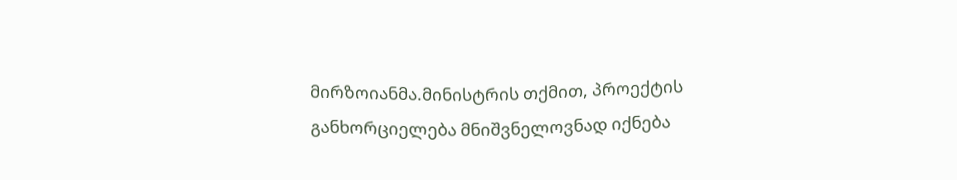მირზოიანმა.მინისტრის თქმით, პროექტის განხორციელება მნიშვნელოვნად იქნება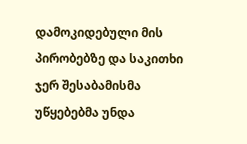დამოკიდებული მის პირობებზე და საკითხი ჯერ შესაბამისმა უწყებებმა უნდა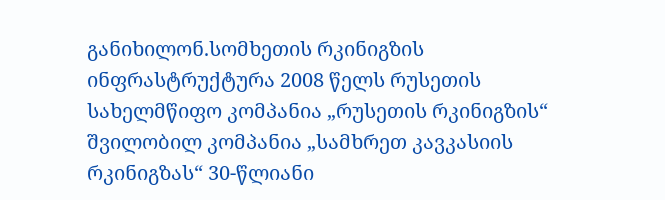განიხილონ.სომხეთის რკინიგზის ინფრასტრუქტურა 2008 წელს რუსეთის სახელმწიფო კომპანია „რუსეთის რკინიგზის“ შვილობილ კომპანია „სამხრეთ კავკასიის რკინიგზას“ 30-წლიანი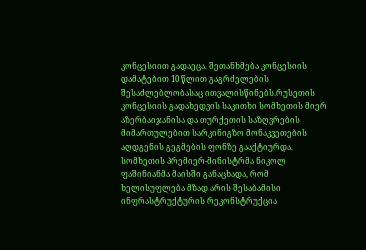კონცესიით გადაეცა. შეთანხმება კონცესიის დამატებით 10 წლით გაგრძელების შესაძლებლობასაც ითვალისწინებს.რუსეთის კონცესიის გადახედვის საკითხი სომხეთის მიერ აზერბაიჯანისა და თურქეთის საზღვრების მიმართულებით სარკინიგზო მონაკვეთების აღდგენის გეგმების ფონზე გააქტიურდა. სომხეთის პრემიერ-მინისტრმა ნიკოლ ფაშინიანმა მაისში განაცხადა, რომ ხელისუფლება მზად არის შესაბამისი ინფრასტრუქტურის რეკონსტრუქცია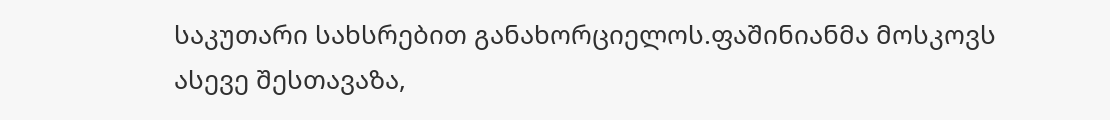საკუთარი სახსრებით განახორციელოს.ფაშინიანმა მოსკოვს ასევე შესთავაზა,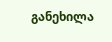განეხილა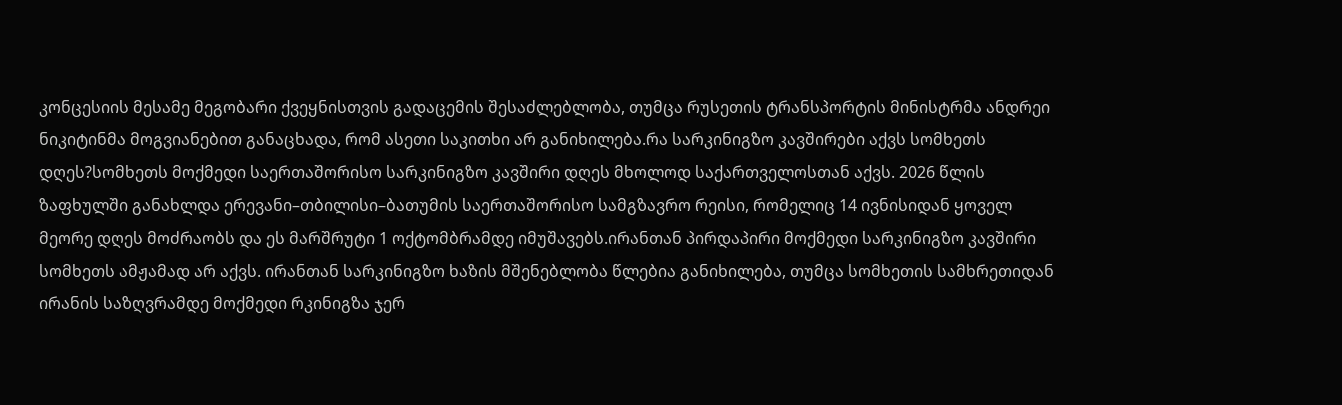კონცესიის მესამე მეგობარი ქვეყნისთვის გადაცემის შესაძლებლობა, თუმცა რუსეთის ტრანსპორტის მინისტრმა ანდრეი ნიკიტინმა მოგვიანებით განაცხადა, რომ ასეთი საკითხი არ განიხილება.რა სარკინიგზო კავშირები აქვს სომხეთს დღეს?სომხეთს მოქმედი საერთაშორისო სარკინიგზო კავშირი დღეს მხოლოდ საქართველოსთან აქვს. 2026 წლის ზაფხულში განახლდა ერევანი–თბილისი–ბათუმის საერთაშორისო სამგზავრო რეისი, რომელიც 14 ივნისიდან ყოველ მეორე დღეს მოძრაობს და ეს მარშრუტი 1 ოქტომბრამდე იმუშავებს.ირანთან პირდაპირი მოქმედი სარკინიგზო კავშირი სომხეთს ამჟამად არ აქვს. ირანთან სარკინიგზო ხაზის მშენებლობა წლებია განიხილება, თუმცა სომხეთის სამხრეთიდან ირანის საზღვრამდე მოქმედი რკინიგზა ჯერ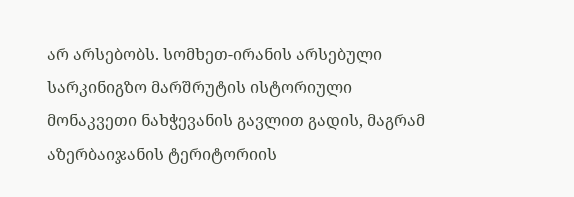არ არსებობს. სომხეთ-ირანის არსებული სარკინიგზო მარშრუტის ისტორიული მონაკვეთი ნახჭევანის გავლით გადის, მაგრამ აზერბაიჯანის ტერიტორიის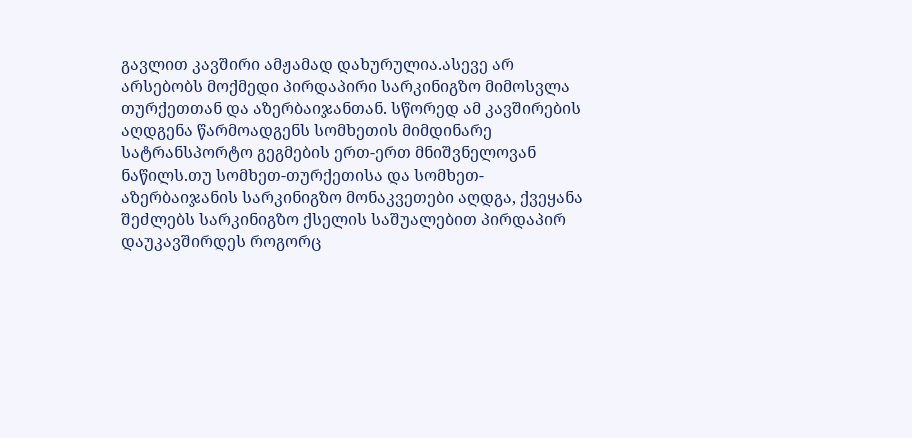გავლით კავშირი ამჟამად დახურულია.ასევე არ არსებობს მოქმედი პირდაპირი სარკინიგზო მიმოსვლა თურქეთთან და აზერბაიჯანთან. სწორედ ამ კავშირების აღდგენა წარმოადგენს სომხეთის მიმდინარე სატრანსპორტო გეგმების ერთ-ერთ მნიშვნელოვან ნაწილს.თუ სომხეთ-თურქეთისა და სომხეთ-აზერბაიჯანის სარკინიგზო მონაკვეთები აღდგა, ქვეყანა შეძლებს სარკინიგზო ქსელის საშუალებით პირდაპირ დაუკავშირდეს როგორც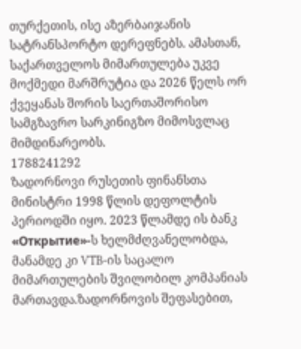თურქეთის, ისე აზერბაიჯანის სატრანსპორტო დერეფნებს. ამასთან, საქართველოს მიმართულება უკვე მოქმედი მარშრუტია და 2026 წელს ორ ქვეყანას შორის საერთაშორისო სამგზავრო სარკინიგზო მიმოსვლაც მიმდინარეობს.
1788241292
ზადორნოვი რუსეთის ფინანსთა მინისტრი 1998 წლის დეფოლტის პერიოდში იყო. 2023 წლამდე ის ბანკ «Открытие»-ს ხელმძღვანელობდა, მანამდე კი VTB-ის საცალო მიმართულების შვილობილ კომპანიას მართავდა.ზადორნოვის შეფასებით,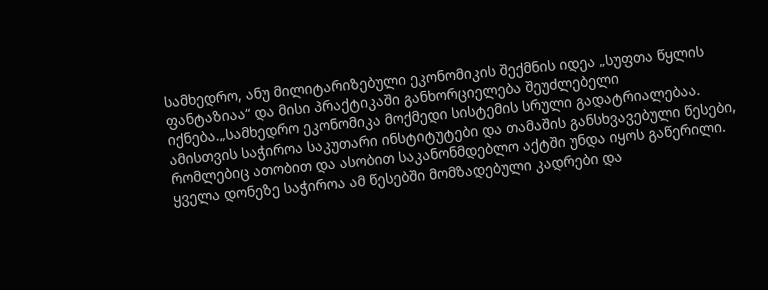სამხედრო, ანუ მილიტარიზებული ეკონომიკის შექმნის იდეა „სუფთა წყლის ფანტაზიაა“ და მისი პრაქტიკაში განხორციელება შეუძლებელი იქნება.„სამხედრო ეკონომიკა მოქმედი სისტემის სრული გადატრიალებაა. ამისთვის საჭიროა საკუთარი ინსტიტუტები და თამაშის განსხვავებული წესები, რომლებიც ათობით და ასობით საკანონმდებლო აქტში უნდა იყოს გაწერილი. ყველა დონეზე საჭიროა ამ წესებში მომზადებული კადრები და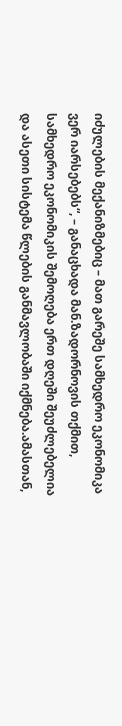იძულების მექანიზმებიც – მათ გარეშე სამხედრო ეკონომიკა ვერ იარსებებს“, – განაცხადა მან.ზადორნოვის თქმით, სამხედრო ეკონომიკის შემოღება ერთ დღეში შეუძლებელია და ასეთი სისტემა წლების განმავლობაში იქმნება.ამასთან,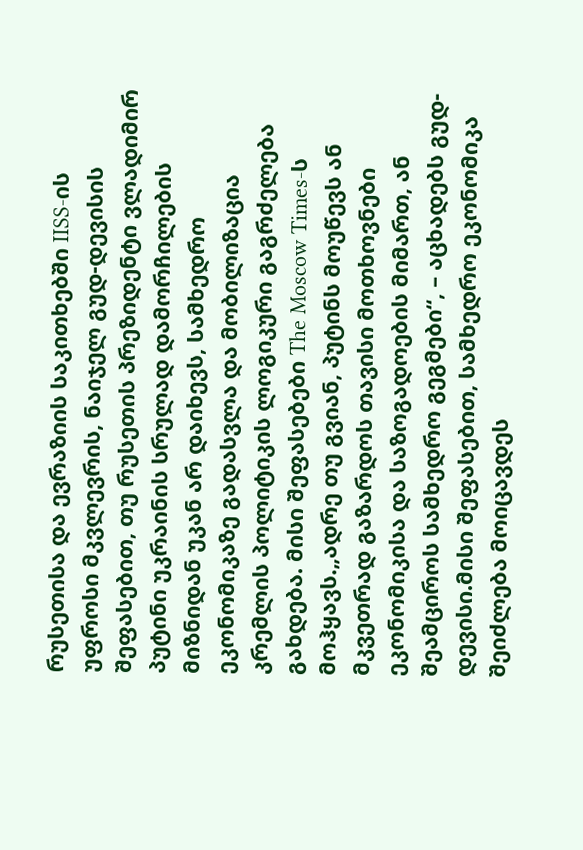რუსეთისა და ევრაზიის საკითხებში IISS-ის უფროსი მკვლევრის, ნაიჯელ გუდ-დევისის შეფასებით, თუ რუსეთის პრეზიდენტი ვლადიმირ პუტინი უკრაინის სრულად დამორჩილების მიზნიდან უკან არ დაიხევს, სამხედრო ეკონომიკაზე გადასვლა და მობილიზაცია კრემლის პოლიტიკის ლოგიკური გაგრძელება გახდება. მისი შეფასებები The Moscow Times-ს მოჰყავს.„ადრე თუ გვიან, პუტინს მოუწევს ან მკვეთრად გაზარდოს თავისი მოთხოვნები ეკონომიკისა და საზოგადოების მიმართ, ან შეამციროს სამხედრო გეგმები“, – აცხადებს გუდ-დევისი.მისი შეფასებით, სამხედრო ეკონომიკა შეიძლება მოიცავდეს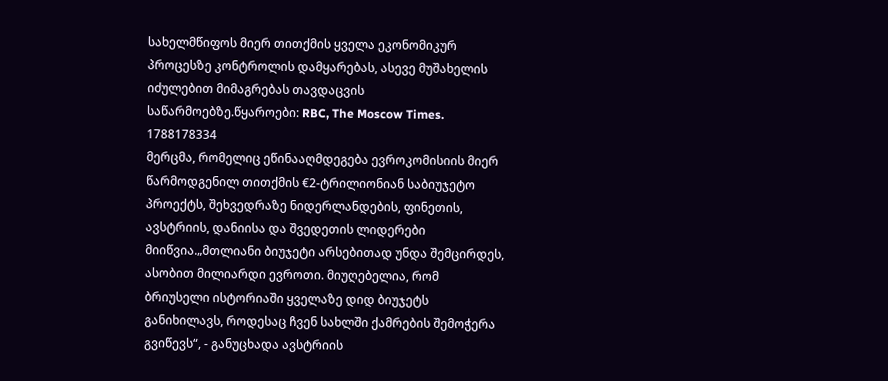სახელმწიფოს მიერ თითქმის ყველა ეკონომიკურ პროცესზე კონტროლის დამყარებას, ასევე მუშახელის იძულებით მიმაგრებას თავდაცვის საწარმოებზე.წყაროები: RBC, The Moscow Times.
1788178334
მერცმა, რომელიც ეწინააღმდეგება ევროკომისიის მიერ წარმოდგენილ თითქმის €2-ტრილიონიან საბიუჯეტო პროექტს, შეხვედრაზე ნიდერლანდების, ფინეთის, ავსტრიის, დანიისა და შვედეთის ლიდერები მიიწვია.„მთლიანი ბიუჯეტი არსებითად უნდა შემცირდეს, ასობით მილიარდი ევროთი. მიუღებელია, რომ ბრიუსელი ისტორიაში ყველაზე დიდ ბიუჯეტს განიხილავს, როდესაც ჩვენ სახლში ქამრების შემოჭერა გვიწევს“, - განუცხადა ავსტრიის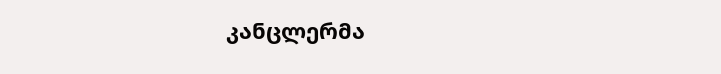კანცლერმა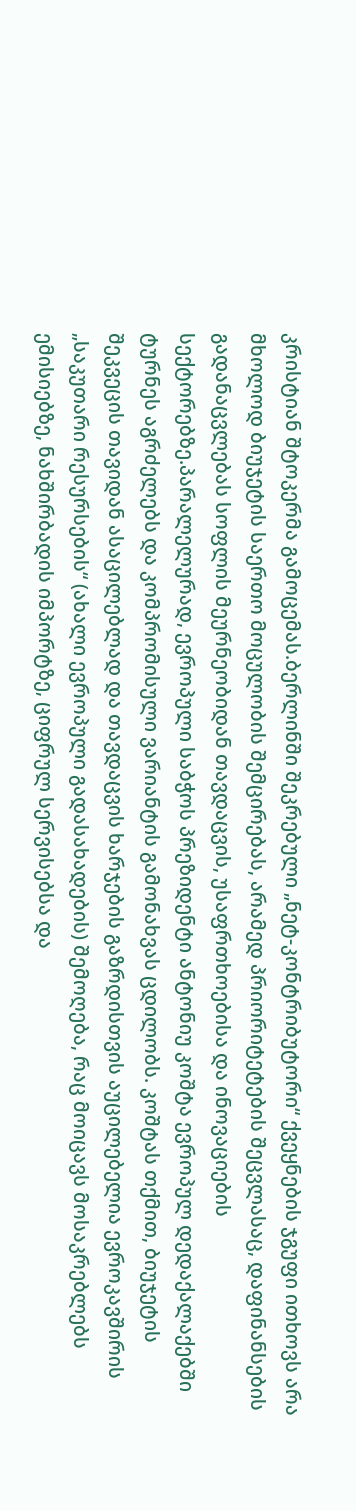კრისტიან შტოკერმა გამოცემას.ბერლინში შეკრებული „ნეტ-კონტრიბუტორი“ ქვეყნების ჯგუფი ითხოვს არა მხოლოდ ბიუჯეტის საერთო მოცულობის შემცირებას, არამედ პრიორიტეტების შეცვლასაც, დაფინანსების გადანაცვლებას სოფლის მეურნეობიდან თავდაცვის, უსაფრთხოებისა და ინოვაციების სექტორებზე.პარალელურად, ევროპული საბჭოს პრეზიდენტი ანტონიუ კოშტა ევროპულ დედაქალაქებში ტურნეს აგრძელებს და კომპრომისული ვარიანტის გამონახვას ცდილობს. კოშტას თქმით, ბიუჯეტის შეკვეცის თავიდან ასაცილებლად და თავდაცვის ხარჯების გაზრდისთვის აუცილებელია ევროკავშირის „საკუთარი რესურსების“ (ახალი ევროპული გადასახადების) შემოღება, რაც მოიცავს მოსაკრებლებს ემისიებზე, ნახშირბადის იმპორტზე, ციფრულ სერვისებსა და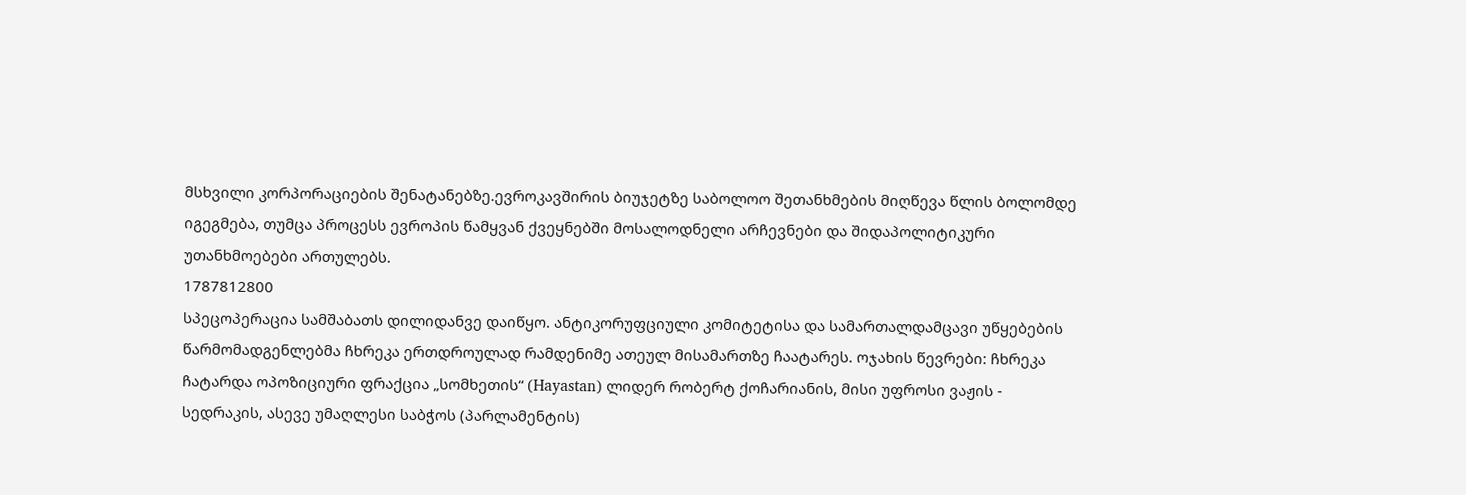მსხვილი კორპორაციების შენატანებზე.ევროკავშირის ბიუჯეტზე საბოლოო შეთანხმების მიღწევა წლის ბოლომდე იგეგმება, თუმცა პროცესს ევროპის წამყვან ქვეყნებში მოსალოდნელი არჩევნები და შიდაპოლიტიკური უთანხმოებები ართულებს.
1787812800
სპეცოპერაცია სამშაბათს დილიდანვე დაიწყო. ანტიკორუფციული კომიტეტისა და სამართალდამცავი უწყებების წარმომადგენლებმა ჩხრეკა ერთდროულად რამდენიმე ათეულ მისამართზე ჩაატარეს. ოჯახის წევრები: ჩხრეკა ჩატარდა ოპოზიციური ფრაქცია „სომხეთის“ (Hayastan) ლიდერ რობერტ ქოჩარიანის, მისი უფროსი ვაჟის - სედრაკის, ასევე უმაღლესი საბჭოს (პარლამენტის)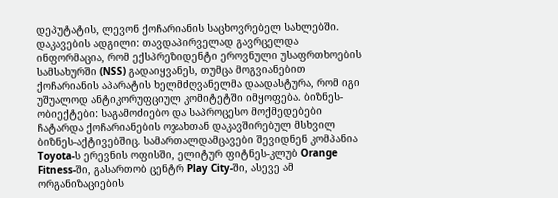დეპუტატის, ლევონ ქოჩარიანის საცხოვრებელ სახლებში. დაკავების ადგილი: თავდაპირველად გავრცელდა ინფორმაცია, რომ ექსპრეზიდენტი ეროვნული უსაფრთხოების სამსახურში (NSS) გადაიყვანეს, თუმცა მოგვიანებით ქოჩარიანის აპარატის ხელმძღვანელმა დაადასტურა, რომ იგი უშუალოდ ანტიკორუფციულ კომიტეტში იმყოფება. ბიზნეს-ობიექტები: საგამოძიებო და საპროცესო მოქმედებები ჩატარდა ქოჩარიანების ოჯახთან დაკავშირებულ მსხვილ ბიზნეს-აქტივებშიც. სამართალდამცავები შევიდნენ კომპანია Toyota-ს ერევნის ოფისში, ელიტურ ფიტნეს-კლუბ Orange Fitness-ში, გასართობ ცენტრ Play City-ში, ასევე ამ ორგანიზაციების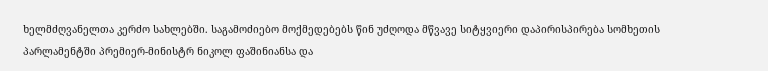ხელმძღვანელთა კერძო სახლებში. საგამოძიებო მოქმედებებს წინ უძღოდა მწვავე სიტყვიერი დაპირისპირება სომხეთის პარლამენტში პრემიერ-მინისტრ ნიკოლ ფაშინიანსა და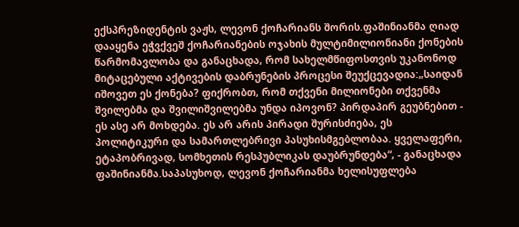ექსპრეზიდენტის ვაჟს, ლევონ ქოჩარიანს შორის.ფაშინიანმა ღიად დააყენა ეჭვქვეშ ქოჩარიანების ოჯახის მულტიმილიონიანი ქონების წარმომავლობა და განაცხადა, რომ სახელმწიფოსთვის უკანონოდ მიტაცებული აქტივების დაბრუნების პროცესი შეუქცევადია:„საიდან იშოვეთ ეს ქონება? ფიქრობთ, რომ თქვენი მილიონები თქვენმა შვილებმა და შვილიშვილებმა უნდა იპოვონ? პირდაპირ გეუბნებით - ეს ასე არ მოხდება. ეს არ არის პირადი შურისძიება, ეს პოლიტიკური და სამართლებრივი პასუხისმგებლობაა. ყველაფერი, ეტაპობრივად, სომხეთის რესპუბლიკას დაუბრუნდება“, - განაცხადა ფაშინიანმა.საპასუხოდ, ლევონ ქოჩარიანმა ხელისუფლება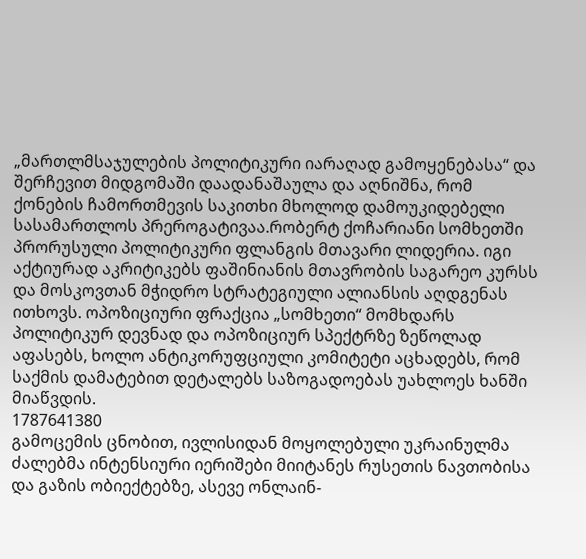„მართლმსაჯულების პოლიტიკური იარაღად გამოყენებასა“ და შერჩევით მიდგომაში დაადანაშაულა და აღნიშნა, რომ ქონების ჩამორთმევის საკითხი მხოლოდ დამოუკიდებელი სასამართლოს პრეროგატივაა.რობერტ ქოჩარიანი სომხეთში პრორუსული პოლიტიკური ფლანგის მთავარი ლიდერია. იგი აქტიურად აკრიტიკებს ფაშინიანის მთავრობის საგარეო კურსს და მოსკოვთან მჭიდრო სტრატეგიული ალიანსის აღდგენას ითხოვს. ოპოზიციური ფრაქცია „სომხეთი“ მომხდარს პოლიტიკურ დევნად და ოპოზიციურ სპექტრზე ზეწოლად აფასებს, ხოლო ანტიკორუფციული კომიტეტი აცხადებს, რომ საქმის დამატებით დეტალებს საზოგადოებას უახლოეს ხანში მიაწვდის.
1787641380
გამოცემის ცნობით, ივლისიდან მოყოლებული უკრაინულმა ძალებმა ინტენსიური იერიშები მიიტანეს რუსეთის ნავთობისა და გაზის ობიექტებზე, ასევე ონლაინ-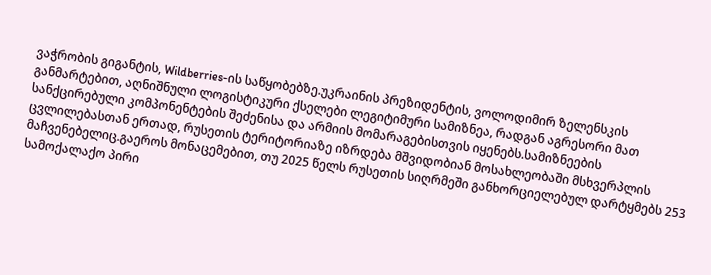ვაჭრობის გიგანტის, Wildberries-ის საწყობებზე.უკრაინის პრეზიდენტის, ვოლოდიმირ ზელენსკის განმარტებით, აღნიშნული ლოგისტიკური ქსელები ლეგიტიმური სამიზნეა, რადგან აგრესორი მათ სანქცირებული კომპონენტების შეძენისა და არმიის მომარაგებისთვის იყენებს.სამიზნეების ცვლილებასთან ერთად, რუსეთის ტერიტორიაზე იზრდება მშვიდობიან მოსახლეობაში მსხვერპლის მაჩვენებელიც.გაეროს მონაცემებით, თუ 2025 წელს რუსეთის სიღრმეში განხორციელებულ დარტყმებს 253 სამოქალაქო პირი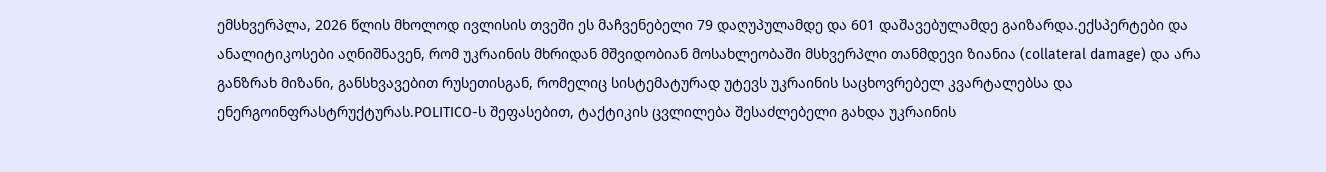ემსხვერპლა, 2026 წლის მხოლოდ ივლისის თვეში ეს მაჩვენებელი 79 დაღუპულამდე და 601 დაშავებულამდე გაიზარდა.ექსპერტები და ანალიტიკოსები აღნიშნავენ, რომ უკრაინის მხრიდან მშვიდობიან მოსახლეობაში მსხვერპლი თანმდევი ზიანია (collateral damage) და არა განზრახ მიზანი, განსხვავებით რუსეთისგან, რომელიც სისტემატურად უტევს უკრაინის საცხოვრებელ კვარტალებსა და ენერგოინფრასტრუქტურას.POLITICO-ს შეფასებით, ტაქტიკის ცვლილება შესაძლებელი გახდა უკრაინის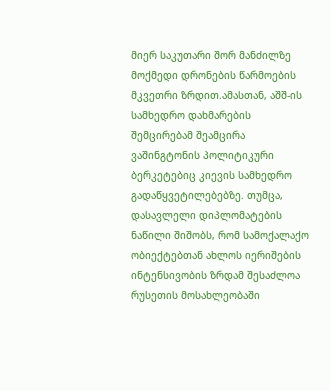მიერ საკუთარი შორ მანძილზე მოქმედი დრონების წარმოების მკვეთრი ზრდით.ამასთან, აშშ-ის სამხედრო დახმარების შემცირებამ შეამცირა ვაშინგტონის პოლიტიკური ბერკეტებიც კიევის სამხედრო გადაწყვეტილებებზე. თუმცა, დასავლელი დიპლომატების ნაწილი შიშობს, რომ სამოქალაქო ობიექტებთან ახლოს იერიშების ინტენსივობის ზრდამ შესაძლოა რუსეთის მოსახლეობაში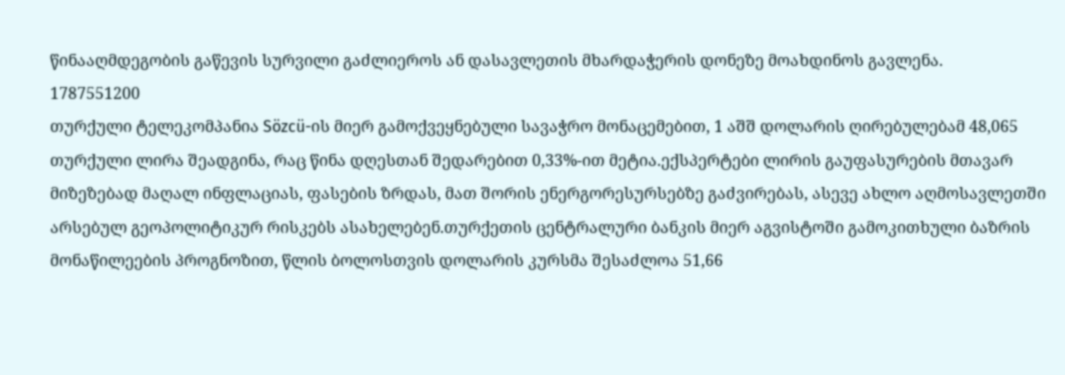წინააღმდეგობის გაწევის სურვილი გაძლიეროს ან დასავლეთის მხარდაჭერის დონეზე მოახდინოს გავლენა.
1787551200
თურქული ტელეკომპანია Sözcü-ის მიერ გამოქვეყნებული სავაჭრო მონაცემებით, 1 აშშ დოლარის ღირებულებამ 48,065 თურქული ლირა შეადგინა, რაც წინა დღესთან შედარებით 0,33%-ით მეტია.ექსპერტები ლირის გაუფასურების მთავარ მიზეზებად მაღალ ინფლაციას, ფასების ზრდას, მათ შორის ენერგორესურსებზე გაძვირებას, ასევე ახლო აღმოსავლეთში არსებულ გეოპოლიტიკურ რისკებს ასახელებენ.თურქეთის ცენტრალური ბანკის მიერ აგვისტოში გამოკითხული ბაზრის მონაწილეების პროგნოზით, წლის ბოლოსთვის დოლარის კურსმა შესაძლოა 51,66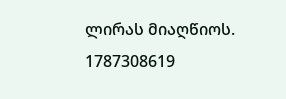ლირას მიაღწიოს.
1787308619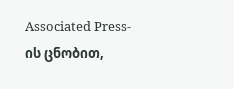Associated Press-ის ცნობით,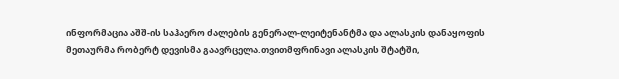ინფორმაცია აშშ-ის საჰაერო ძალების გენერალ-ლეიტენანტმა და ალასკის დანაყოფის მეთაურმა რობერტ დევისმა გაავრცელა.თვითმფრინავი ალასკის შტატში,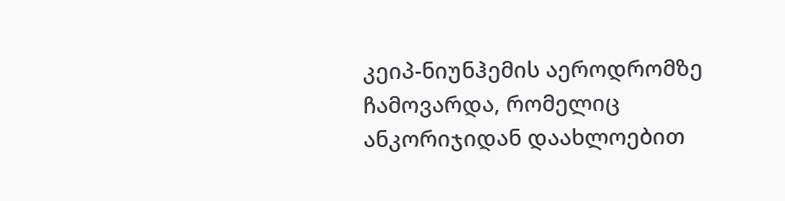კეიპ-ნიუნჰემის აეროდრომზე ჩამოვარდა, რომელიც ანკორიჯიდან დაახლოებით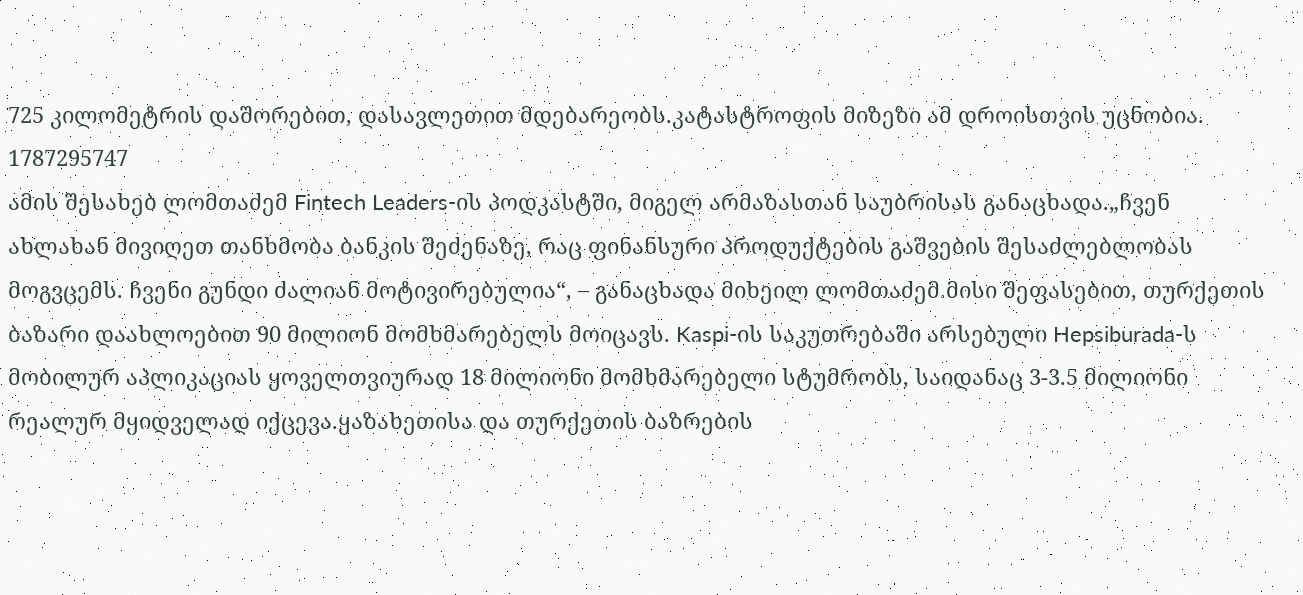725 კილომეტრის დაშორებით, დასავლეთით მდებარეობს.კატასტროფის მიზეზი ამ დროისთვის უცნობია.
1787295747
ამის შესახებ ლომთაძემ Fintech Leaders-ის პოდკასტში, მიგელ არმაზასთან საუბრისას განაცხადა.„ჩვენ ახლახან მივიღეთ თანხმობა ბანკის შეძენაზე, რაც ფინანსური პროდუქტების გაშვების შესაძლებლობას მოგვცემს. ჩვენი გუნდი ძალიან მოტივირებულია“, – განაცხადა მიხეილ ლომთაძემ.მისი შეფასებით, თურქეთის ბაზარი დაახლოებით 90 მილიონ მომხმარებელს მოიცავს. Kaspi-ის საკუთრებაში არსებული Hepsiburada-ს მობილურ აპლიკაციას ყოველთვიურად 18 მილიონი მომხმარებელი სტუმრობს, საიდანაც 3-3.5 მილიონი რეალურ მყიდველად იქცევა.ყაზახეთისა და თურქეთის ბაზრების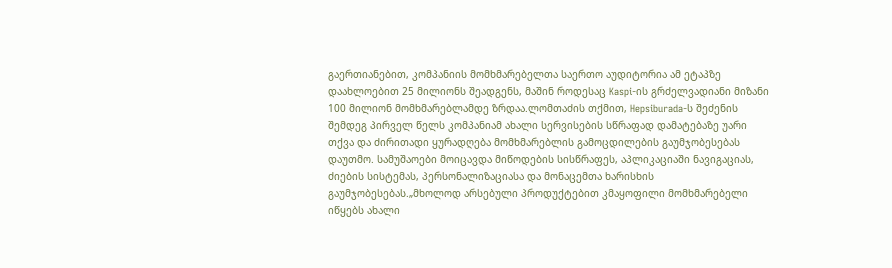გაერთიანებით, კომპანიის მომხმარებელთა საერთო აუდიტორია ამ ეტაპზე დაახლოებით 25 მილიონს შეადგენს, მაშინ როდესაც Kaspi-ის გრძელვადიანი მიზანი 100 მილიონ მომხმარებლამდე ზრდაა.ლომთაძის თქმით, Hepsiburada-ს შეძენის შემდეგ პირველ წელს კომპანიამ ახალი სერვისების სწრაფად დამატებაზე უარი თქვა და ძირითადი ყურადღება მომხმარებლის გამოცდილების გაუმჯობესებას დაუთმო. სამუშაოები მოიცავდა მიწოდების სისწრაფეს, აპლიკაციაში ნავიგაციას, ძიების სისტემას, პერსონალიზაციასა და მონაცემთა ხარისხის გაუმჯობესებას.„მხოლოდ არსებული პროდუქტებით კმაყოფილი მომხმარებელი იწყებს ახალი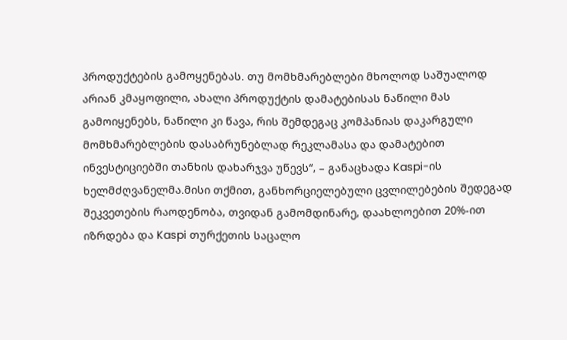პროდუქტების გამოყენებას. თუ მომხმარებლები მხოლოდ საშუალოდ არიან კმაყოფილი, ახალი პროდუქტის დამატებისას ნაწილი მას გამოიყენებს, ნაწილი კი წავა, რის შემდეგაც კომპანიას დაკარგული მომხმარებლების დასაბრუნებლად რეკლამასა და დამატებით ინვესტიციებში თანხის დახარჯვა უწევს“, – განაცხადა Kaspi-ის ხელმძღვანელმა.მისი თქმით, განხორციელებული ცვლილებების შედეგად შეკვეთების რაოდენობა, თვიდან გამომდინარე, დაახლოებით 20%-ით იზრდება და Kaspi თურქეთის საცალო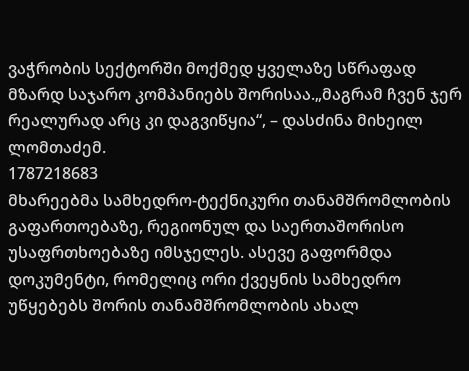ვაჭრობის სექტორში მოქმედ ყველაზე სწრაფად მზარდ საჯარო კომპანიებს შორისაა.„მაგრამ ჩვენ ჯერ რეალურად არც კი დაგვიწყია“, – დასძინა მიხეილ ლომთაძემ.
1787218683
მხარეებმა სამხედრო-ტექნიკური თანამშრომლობის გაფართოებაზე, რეგიონულ და საერთაშორისო უსაფრთხოებაზე იმსჯელეს. ასევე გაფორმდა დოკუმენტი, რომელიც ორი ქვეყნის სამხედრო უწყებებს შორის თანამშრომლობის ახალ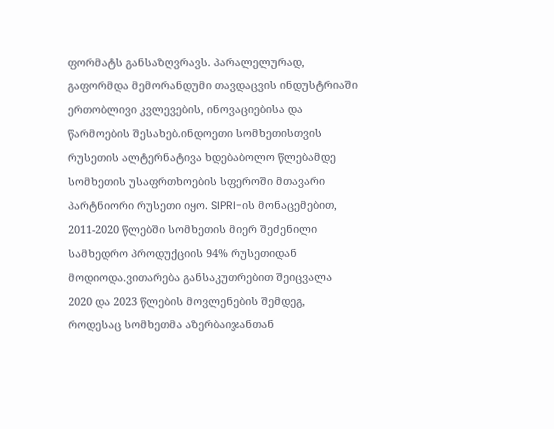ფორმატს განსაზღვრავს. პარალელურად, გაფორმდა მემორანდუმი თავდაცვის ინდუსტრიაში ერთობლივი კვლევების, ინოვაციებისა და წარმოების შესახებ.ინდოეთი სომხეთისთვის რუსეთის ალტერნატივა ხდებაბოლო წლებამდე სომხეთის უსაფრთხოების სფეროში მთავარი პარტნიორი რუსეთი იყო. SIPRI-ის მონაცემებით, 2011-2020 წლებში სომხეთის მიერ შეძენილი სამხედრო პროდუქციის 94% რუსეთიდან მოდიოდა.ვითარება განსაკუთრებით შეიცვალა 2020 და 2023 წლების მოვლენების შემდეგ, როდესაც სომხეთმა აზერბაიჯანთან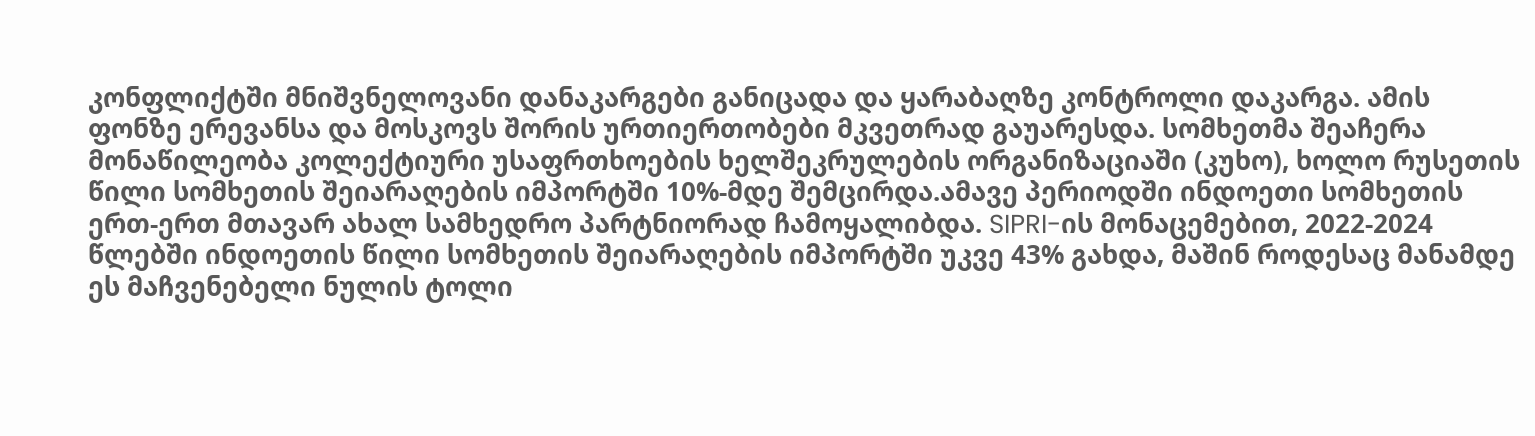კონფლიქტში მნიშვნელოვანი დანაკარგები განიცადა და ყარაბაღზე კონტროლი დაკარგა. ამის ფონზე ერევანსა და მოსკოვს შორის ურთიერთობები მკვეთრად გაუარესდა. სომხეთმა შეაჩერა მონაწილეობა კოლექტიური უსაფრთხოების ხელშეკრულების ორგანიზაციაში (კუხო), ხოლო რუსეთის წილი სომხეთის შეიარაღების იმპორტში 10%-მდე შემცირდა.ამავე პერიოდში ინდოეთი სომხეთის ერთ-ერთ მთავარ ახალ სამხედრო პარტნიორად ჩამოყალიბდა. SIPRI-ის მონაცემებით, 2022-2024 წლებში ინდოეთის წილი სომხეთის შეიარაღების იმპორტში უკვე 43% გახდა, მაშინ როდესაც მანამდე ეს მაჩვენებელი ნულის ტოლი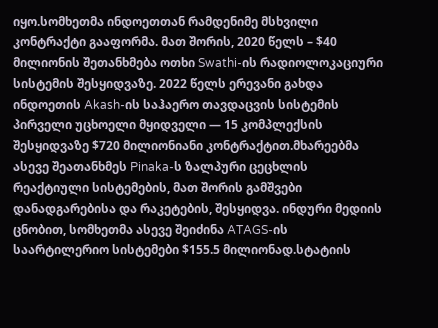იყო.სომხეთმა ინდოეთთან რამდენიმე მსხვილი კონტრაქტი გააფორმა. მათ შორის, 2020 წელს – $40 მილიონის შეთანხმება ოთხი Swathi-ის რადიოლოკაციური სისტემის შესყიდვაზე. 2022 წელს ერევანი გახდა ინდოეთის Akash-ის საჰაერო თავდაცვის სისტემის პირველი უცხოელი მყიდველი — 15 კომპლექსის შესყიდვაზე $720 მილიონიანი კონტრაქტით.მხარეებმა ასევე შეათანხმეს Pinaka-ს ზალპური ცეცხლის რეაქტიული სისტემების, მათ შორის გამშვები დანადგარებისა და რაკეტების, შესყიდვა. ინდური მედიის ცნობით, სომხეთმა ასევე შეიძინა ATAGS-ის საარტილერიო სისტემები $155.5 მილიონად.სტატიის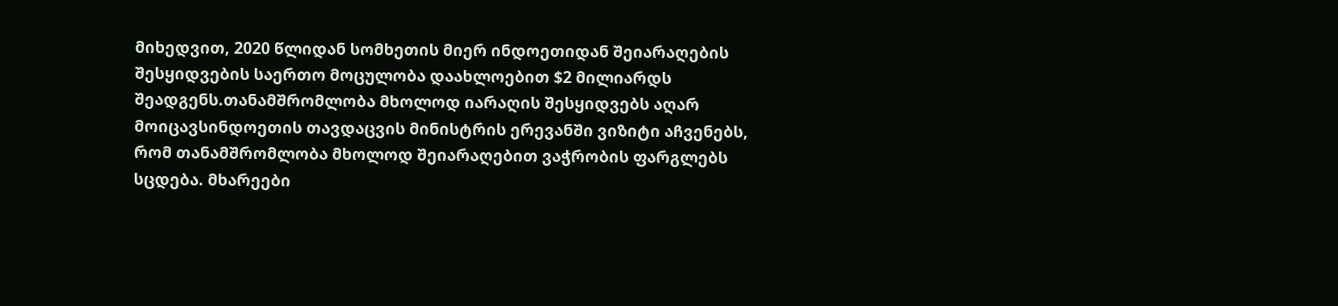მიხედვით, 2020 წლიდან სომხეთის მიერ ინდოეთიდან შეიარაღების შესყიდვების საერთო მოცულობა დაახლოებით $2 მილიარდს შეადგენს.თანამშრომლობა მხოლოდ იარაღის შესყიდვებს აღარ მოიცავსინდოეთის თავდაცვის მინისტრის ერევანში ვიზიტი აჩვენებს, რომ თანამშრომლობა მხოლოდ შეიარაღებით ვაჭრობის ფარგლებს სცდება. მხარეები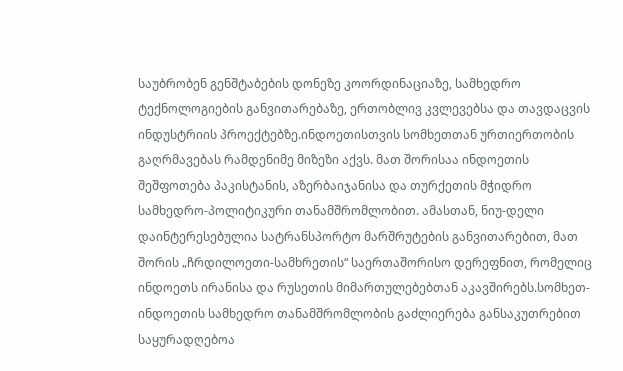საუბრობენ გენშტაბების დონეზე კოორდინაციაზე, სამხედრო ტექნოლოგიების განვითარებაზე, ერთობლივ კვლევებსა და თავდაცვის ინდუსტრიის პროექტებზე.ინდოეთისთვის სომხეთთან ურთიერთობის გაღრმავებას რამდენიმე მიზეზი აქვს. მათ შორისაა ინდოეთის შეშფოთება პაკისტანის, აზერბაიჯანისა და თურქეთის მჭიდრო სამხედრო-პოლიტიკური თანამშრომლობით. ამასთან, ნიუ-დელი დაინტერესებულია სატრანსპორტო მარშრუტების განვითარებით, მათ შორის „ჩრდილოეთი-სამხრეთის“ საერთაშორისო დერეფნით, რომელიც ინდოეთს ირანისა და რუსეთის მიმართულებებთან აკავშირებს.სომხეთ-ინდოეთის სამხედრო თანამშრომლობის გაძლიერება განსაკუთრებით საყურადღებოა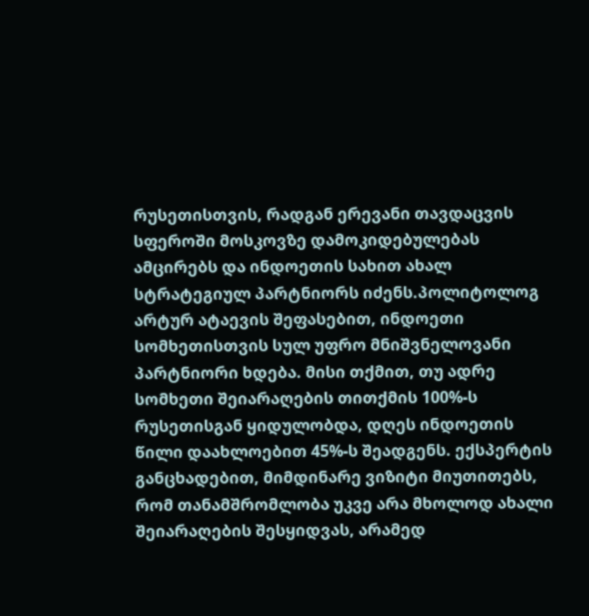რუსეთისთვის, რადგან ერევანი თავდაცვის სფეროში მოსკოვზე დამოკიდებულებას ამცირებს და ინდოეთის სახით ახალ სტრატეგიულ პარტნიორს იძენს.პოლიტოლოგ არტურ ატაევის შეფასებით, ინდოეთი სომხეთისთვის სულ უფრო მნიშვნელოვანი პარტნიორი ხდება. მისი თქმით, თუ ადრე სომხეთი შეიარაღების თითქმის 100%-ს რუსეთისგან ყიდულობდა, დღეს ინდოეთის წილი დაახლოებით 45%-ს შეადგენს. ექსპერტის განცხადებით, მიმდინარე ვიზიტი მიუთითებს, რომ თანამშრომლობა უკვე არა მხოლოდ ახალი შეიარაღების შესყიდვას, არამედ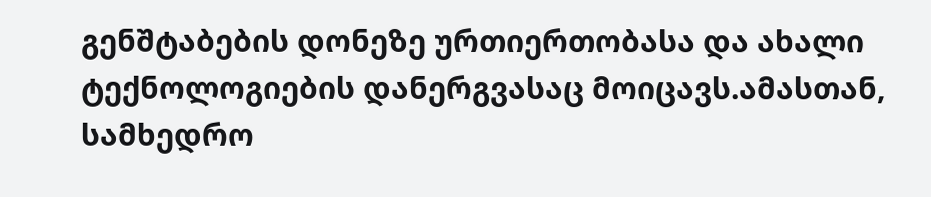გენშტაბების დონეზე ურთიერთობასა და ახალი ტექნოლოგიების დანერგვასაც მოიცავს.ამასთან, სამხედრო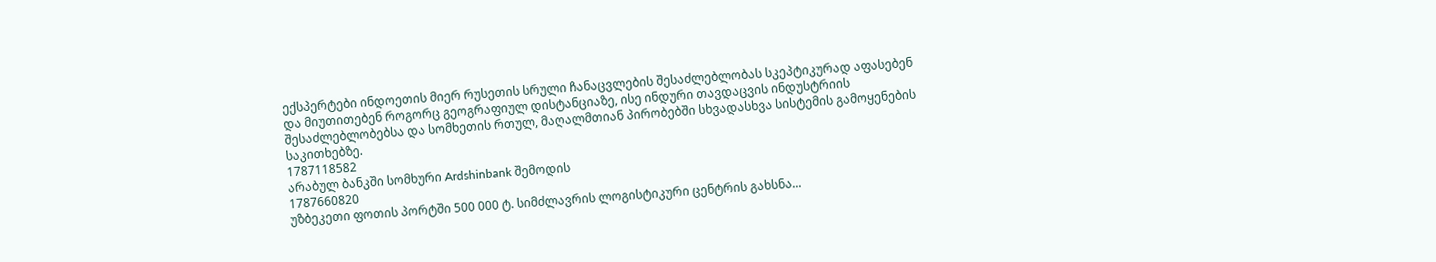ექსპერტები ინდოეთის მიერ რუსეთის სრული ჩანაცვლების შესაძლებლობას სკეპტიკურად აფასებენ და მიუთითებენ როგორც გეოგრაფიულ დისტანციაზე, ისე ინდური თავდაცვის ინდუსტრიის შესაძლებლობებსა და სომხეთის რთულ, მაღალმთიან პირობებში სხვადასხვა სისტემის გამოყენების საკითხებზე.
1787118582
არაბულ ბანკში სომხური Ardshinbank შემოდის
1787660820
უზბეკეთი ფოთის პორტში 500 000 ტ. სიმძლავრის ლოგისტიკური ცენტრის გახსნა...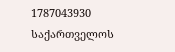1787043930
საქართველოს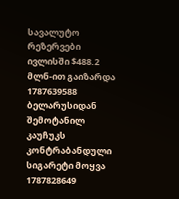სავალუტო რეზერვები ივლისში $488.2 მლნ-ით გაიზარდა
1787639588
ბელარუსიდან შემოტანილ კაუჩუკს კონტრაბანდული სიგარეტი მოყვა
1787828649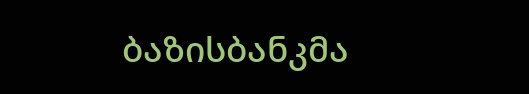ბაზისბანკმა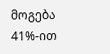მოგება 41%-ით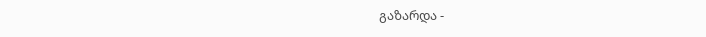გაზარდა -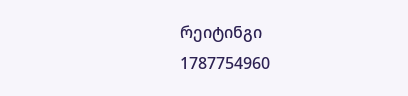რეიტინგი
1787754960